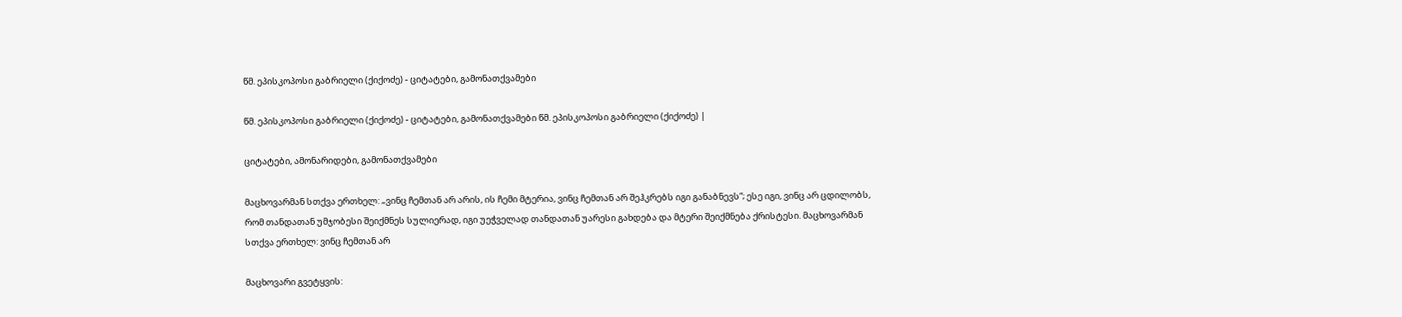წმ. ეპისკოპოსი გაბრიელი (ქიქოძე) - ციტატები, გამონათქვამები

წმ. ეპისკოპოსი გაბრიელი (ქიქოძე) - ციტატები, გამონათქვამები წმ. ეპისკოპოსი გაბრიელი (ქიქოძე) |

ციტატები, ამონარიდები, გამონათქვამები

მაცხოვარმან სთქვა ერთხელ: „ვინც ჩემთან არ არის, ის ჩემი მტერია, ვინც ჩემთან არ შეჰკრებს იგი განაბნევს“; ესე იგი, ვინც არ ცდილობს, რომ თანდათან უმჯობესი შეიქმნეს სულიერად, იგი უეჭველად თანდათან უარესი გახდება და მტერი შეიქმნება ქრისტესი. მაცხოვარმან სთქვა ერთხელ: ვინც ჩემთან არ

მაცხოვარი გვეტყვის: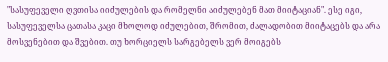"სასუფეველი ღვთისა იიძულების და რომელნი აიძულებენ მათ მიიტაციან". ესე იგი, სასუფეველსა ცათასა კაცი მხოლოდ იძულებით, შრომით, ძალადობით მიიტაცებს და არა მოსვენებით და შვებით. თუ ხორციელს სარგებელს ვერ მოიგებს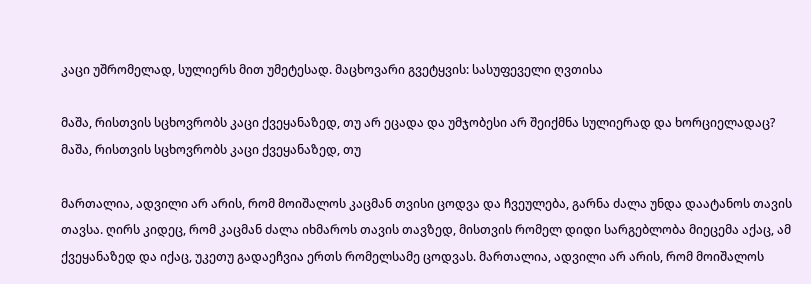კაცი უშრომელად, სულიერს მით უმეტესად. მაცხოვარი გვეტყვის: სასუფეველი ღვთისა

მაშა, რისთვის სცხოვრობს კაცი ქვეყანაზედ, თუ არ ეცადა და უმჯობესი არ შეიქმნა სულიერად და ხორციელადაც? მაშა, რისთვის სცხოვრობს კაცი ქვეყანაზედ, თუ

მართალია, ადვილი არ არის, რომ მოიშალოს კაცმან თვისი ცოდვა და ჩვეულება, გარნა ძალა უნდა დაატანოს თავის თავსა. ღირს კიდეც, რომ კაცმან ძალა იხმაროს თავის თავზედ, მისთვის რომელ დიდი სარგებლობა მიეცემა აქაც, ამ ქვეყანაზედ და იქაც, უკეთუ გადაეჩვია ერთს რომელსამე ცოდვას. მართალია, ადვილი არ არის, რომ მოიშალოს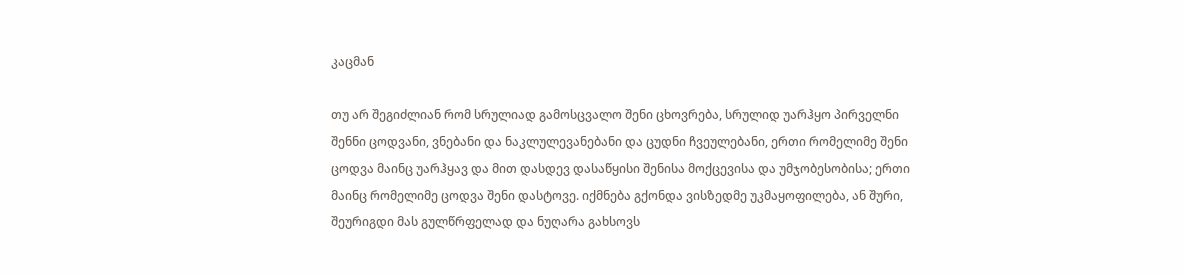კაცმან

თუ არ შეგიძლიან რომ სრულიად გამოსცვალო შენი ცხოვრება, სრულიდ უარჰყო პირველნი შენნი ცოდვანი, ვნებანი და ნაკლულევანებანი და ცუდნი ჩვეულებანი, ერთი რომელიმე შენი ცოდვა მაინც უარჰყავ და მით დასდევ დასაწყისი შენისა მოქცევისა და უმჯობესობისა; ერთი მაინც რომელიმე ცოდვა შენი დასტოვე. იქმნება გქონდა ვისზედმე უკმაყოფილება, ან შური, შეურიგდი მას გულწრფელად და ნუღარა გახსოვს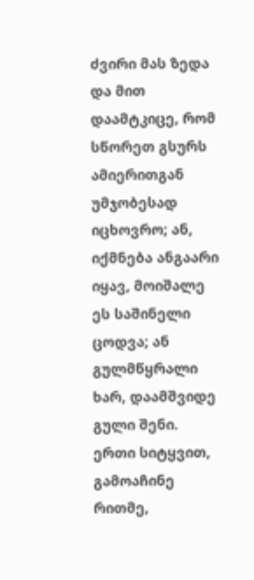ძვირი მას ზედა და მით დაამტკიცე, რომ სწორეთ გსურს ამიერითგან უმჯობესად იცხოვრო; ან, იქმნება ანგაარი იყავ, მოიშალე ეს საშინელი ცოდვა; ან გულმწყრალი ხარ, დაამშვიდე გული შენი. ერთი სიტყვით, გამოაჩინე რითმე,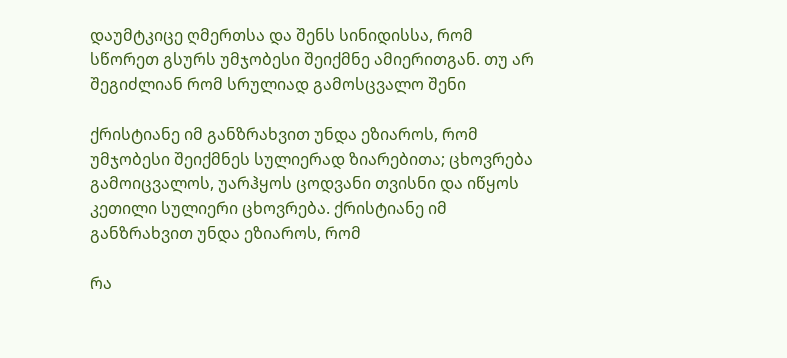დაუმტკიცე ღმერთსა და შენს სინიდისსა, რომ სწორეთ გსურს უმჯობესი შეიქმნე ამიერითგან. თუ არ შეგიძლიან რომ სრულიად გამოსცვალო შენი

ქრისტიანე იმ განზრახვით უნდა ეზიაროს, რომ უმჯობესი შეიქმნეს სულიერად ზიარებითა; ცხოვრება გამოიცვალოს, უარჰყოს ცოდვანი თვისნი და იწყოს კეთილი სულიერი ცხოვრება. ქრისტიანე იმ განზრახვით უნდა ეზიაროს, რომ

რა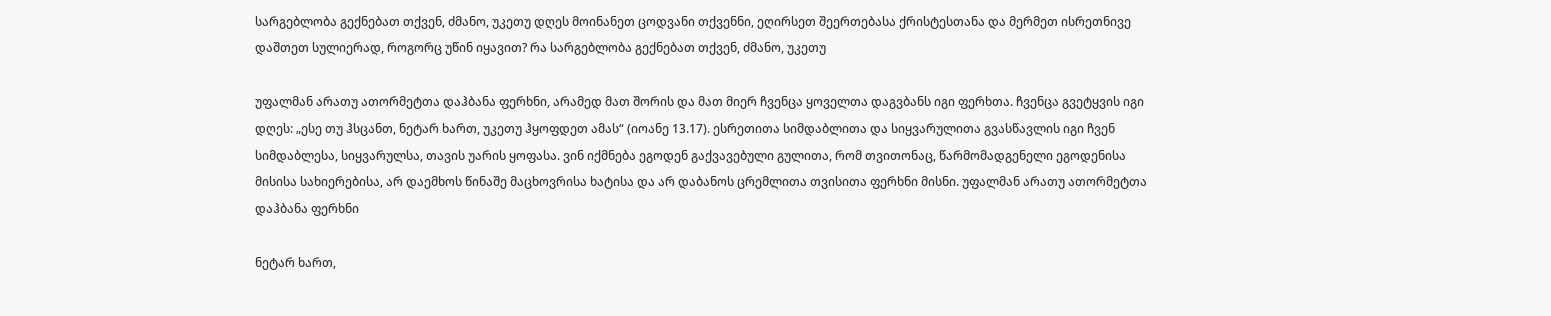სარგებლობა გექნებათ თქვენ, ძმანო, უკეთუ დღეს მოინანეთ ცოდვანი თქვენნი, ეღირსეთ შეერთებასა ქრისტესთანა და მერმეთ ისრეთნივე დაშთეთ სულიერად, როგორც უწინ იყავით? რა სარგებლობა გექნებათ თქვენ, ძმანო, უკეთუ

უფალმან არათუ ათორმეტთა დაჰბანა ფერხნი, არამედ მათ შორის და მათ მიერ ჩვენცა ყოველთა დაგვბანს იგი ფერხთა. ჩვენცა გვეტყვის იგი დღეს: „ესე თუ ჰსცანთ, ნეტარ ხართ, უკეთუ ჰყოფდეთ ამას“ (იოანე 13.17). ესრეთითა სიმდაბლითა და სიყვარულითა გვასწავლის იგი ჩვენ სიმდაბლესა, სიყვარულსა, თავის უარის ყოფასა. ვინ იქმნება ეგოდენ გაქვავებული გულითა, რომ თვითონაც, წარმომადგენელი ეგოდენისა მისისა სახიერებისა, არ დაემხოს წინაშე მაცხოვრისა ხატისა და არ დაბანოს ცრემლითა თვისითა ფერხნი მისნი. უფალმან არათუ ათორმეტთა დაჰბანა ფერხნი

ნეტარ ხართ,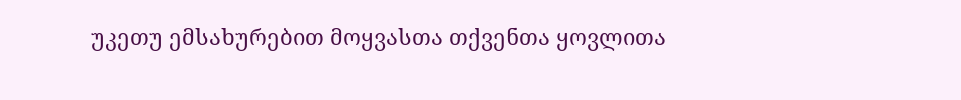უკეთუ ემსახურებით მოყვასთა თქვენთა ყოვლითა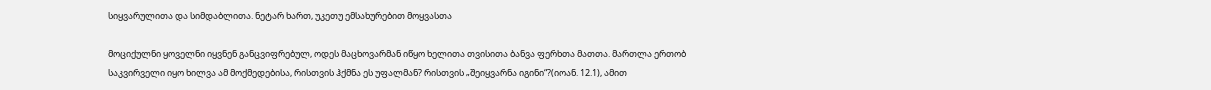სიყვარულითა და სიმდაბლითა. ნეტარ ხართ, უკეთუ ემსახურებით მოყვასთა

მოციქულნი ყოველნი იყვნენ განცვიფრებულ, ოდეს მაცხოვარმან იწყო ხელითა თვისითა ბანვა ფერხთა მათთა. მართლა ერთობ საკვირველი იყო ხილვა ამ მოქმედებისა, რისთვის ჰქმნა ეს უფალმან? რისთვის „შეიყვარნა იგინი“?(იოან. 12.1), ამით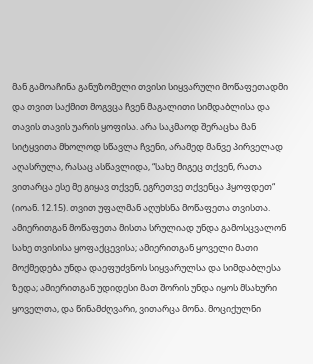მან გამოაჩინა განუზომელი თვისი სიყვარული მოწაფეთადმი და თვით საქმით მოგვცა ჩვენ მაგალითი სიმდაბლისა და თავის თავის უარის ყოფისა. არა საკმაოდ შერაცხა მან სიტყვითა მხოლოდ სწავლა ჩვენი, არამედ მანვე პირველად აღასრულა, რასაც ასწავლიდა, “სახე მიგეც თქვენ, რათა ვითარცა ესე მე გიყავ თქვენ, ეგრეთვე თქვენცა ჰყოფდეთ“ (იოან. 12.15). თვით უფალმან აღუხსნა მოწაფეთა თვისთა. ამიერითგან მოწაფეთა მისთა სრულიად უნდა გამოსცვალონ სახე თვისისა ყოფაქცევისა; ამიერითგან ყოველი მათი მოქმედება უნდა დაეფუძვნოს სიყვარულსა და სიმდაბლესა ზედა; ამიერითგან უდიდესი მათ შორის უნდა იყოს მსახური ყოველთა, და წინამძღვარი, ვითარცა მონა. მოციქულნი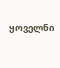ყოველნი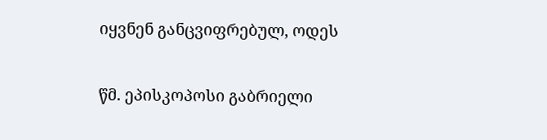იყვნენ განცვიფრებულ, ოდეს

წმ. ეპისკოპოსი გაბრიელი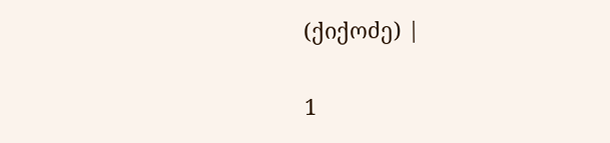(ქიქოძე) |

1